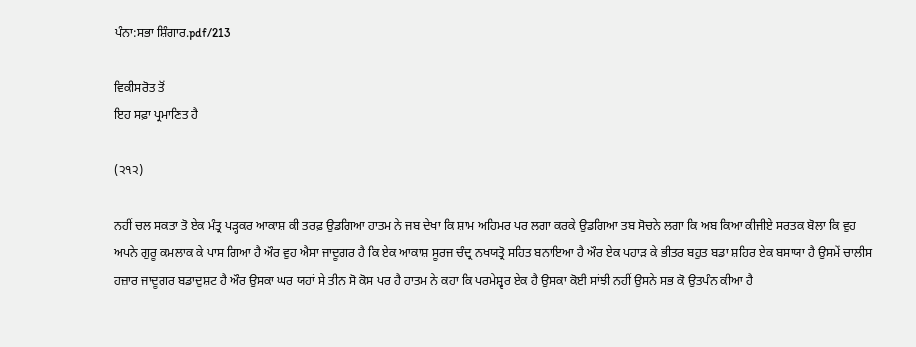ਪੰਨਾ:ਸਭਾ ਸ਼ਿੰਗਾਰ.pdf/213

ਵਿਕੀਸਰੋਤ ਤੋਂ
ਇਹ ਸਫ਼ਾ ਪ੍ਰਮਾਣਿਤ ਹੈ

(੨੧੨)

ਨਹੀਂ ਚਲ ਸਕਤਾ ਤੋ ਏਕ ਮੰਤ੍ਰ ਪੜ੍ਹਕਰ ਆਕਾਸ਼ ਕੀ ਤਰਫ਼ ਉਡਗਿਆ ਹਾਤਮ ਨੇ ਜਬ ਦੇਖਾ ਕਿ ਸ਼ਾਮ ਅਹਿਮਰ ਪਰ ਲਗਾ ਕਰਕੇ ਉਡਗਿਆ ਤਬ ਸੋਚਨੇ ਲਗਾ ਕਿ ਅਬ ਕਿਆ ਕੀਜੀਏ ਸਰਤਕ ਬੋਲਾ ਕਿ ਵੁਹ ਅਪਨੇ ਗੁਰੂ ਕਮਲਾਕ ਕੇ ਪਾਸ ਗਿਆ ਹੈ ਔਰ ਵੁਹ ਐਸਾ ਜਾਦੂਗਰ ਹੈ ਕਿ ਏਕ ਆਕਾਸ਼ ਸੂਰਜ ਚੰਦ੍ਰ ਨਖਯਤ੍ਰੋ ਸਹਿਤ ਬਨਾਇਆ ਹੈ ਔਰ ਏਕ ਪਹਾੜ ਕੇ ਭੀਤਰ ਬਹੁਤ ਬਡਾ ਸ਼ਹਿਰ ਏਕ ਬਸਾਯਾ ਹੈ ਉਸਮੇਂ ਚਾਲੀਸ ਹਜ਼ਾਰ ਜਾਦੂਗਰ ਬਡਾਦੁਸ਼ਟ ਹੈ ਔਰ ਉਸਕਾ ਘਰ ਯਹਾਂ ਸੇ ਤੀਨ ਸੋ ਕੋਸ ਪਰ ਹੈ ਹਾਤਮ ਨੇ ਕਹਾ ਕਿ ਪਰਮੇਸ਼੍ਵਰ ਏਕ ਹੈ ਉਸਕਾ ਕੋਈ ਸਾਂਝੀ ਨਹੀਂ ਉਸਨੇ ਸਭ ਕੋ ਉਤਪੰਨ ਕੀਆ ਹੈ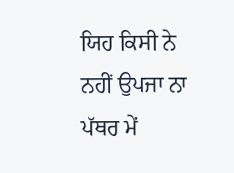ਯਿਹ ਕਿਸੀ ਨੇ ਨਹੀਂ ਉਪਜਾ ਨਾ ਪੱਥਰ ਮੇਂ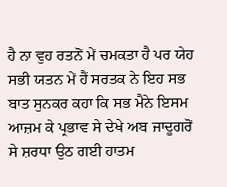ਹੈ ਨਾ ਵੁਹ ਰਤਨੋਂ ਮੇਂ ਚਮਕਤਾ ਹੈ ਪਰ ਯੇਹ ਸਭੀ ਯਤਨ ਮੇਂ ਹੈਂ ਸਰਤਕ ਨੇ ਇਹ ਸਭ ਬਾਤ ਸੁਨਕਰ ਕਹਾ ਕਿ ਸਭ ਮੈਨੇ ਇਸਮ ਆਜ਼ਮ ਕੇ ਪ੍ਰਭਾਵ ਸੇ ਦੇਖੇ ਅਬ ਜਾਦੂਗਰੋਂ ਸੇ ਸ਼ਰਧਾ ਉਠ ਗਈ ਹਾਤਮ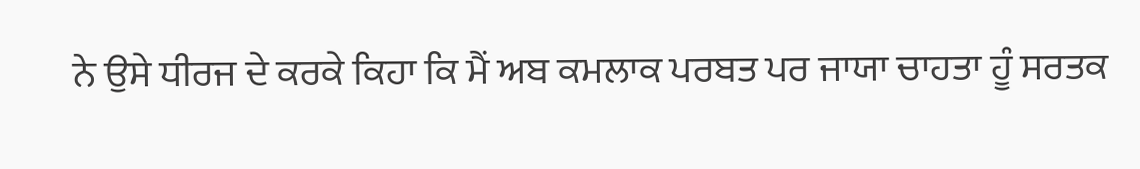ਨੇ ਉਸੇ ਧੀਰਜ ਦੇ ਕਰਕੇ ਕਿਹਾ ਕਿ ਮੈਂ ਅਬ ਕਮਲਾਕ ਪਰਬਤ ਪਰ ਜਾਯਾ ਚਾਹਤਾ ਹੂੰ ਸਰਤਕ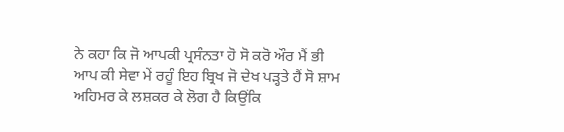ਨੇ ਕਹਾ ਕਿ ਜੋ ਆਪਕੀ ਪ੍ਰਸੰਨਤਾ ਹੋ ਸੋ ਕਰੋ ਔਰ ਮੈਂ ਭੀ ਆਪ ਕੀ ਸੇਵਾ ਮੇਂ ਰਹੂੰ ਇਹ ਬ੍ਰਿਖ ਜੋ ਦੇਖ ਪੜ੍ਹਤੇ ਹੈਂ ਸੋ ਸ਼ਾਮ ਅਹਿਮਰ ਕੇ ਲਸ਼ਕਰ ਕੇ ਲੋਗ ਹੈ ਕਿਉਂਕਿ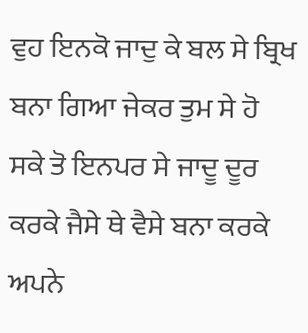ਵੁਹ ਇਨਕੋ ਜਾਦੁ ਕੇ ਬਲ ਸੇ ਬ੍ਰਿਖ ਬਨਾ ਗਿਆ ਜੇਕਰ ਤੁਮ ਸੇ ਹੋ ਸਕੇ ਤੋ ਇਨਪਰ ਸੇ ਜਾਦੂ ਦੂਰ ਕਰਕੇ ਜੈਸੇ ਥੇ ਵੈਸੇ ਬਨਾ ਕਰਕੇ ਅਪਨੇ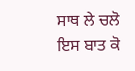ਸਾਥ ਲੇ ਚਲੋ ਇਸ ਬਾਤ ਕੋ